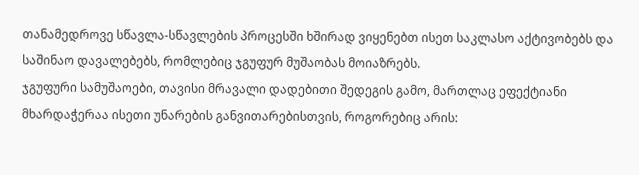თანამედროვე სწავლა-სწავლების პროცესში ხშირად ვიყენებთ ისეთ საკლასო აქტივობებს და საშინაო დავალებებს, რომლებიც ჯგუფურ მუშაობას მოიაზრებს.
ჯგუფური სამუშაოები, თავისი მრავალი დადებითი შედეგის გამო, მართლაც ეფექტიანი მხარდაჭერაა ისეთი უნარების განვითარებისთვის, როგორებიც არის: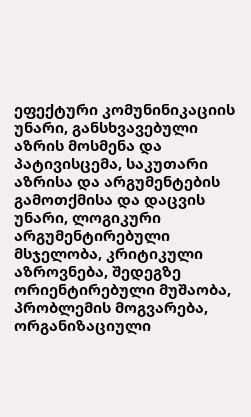ეფექტური კომუნინიკაციის უნარი, განსხვავებული აზრის მოსმენა და პატივისცემა, საკუთარი აზრისა და არგუმენტების გამოთქმისა და დაცვის უნარი, ლოგიკური არგუმენტირებული მსჯელობა, კრიტიკული აზროვნება, შედეგზე ორიენტირებული მუშაობა, პრობლემის მოგვარება, ორგანიზაციული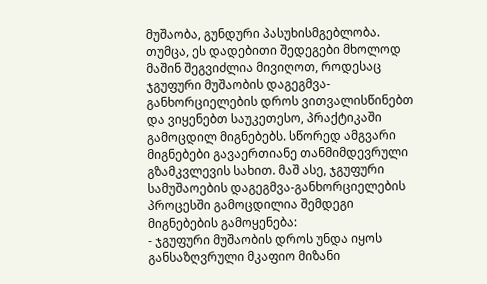მუშაობა, გუნდური პასუხისმგებლობა. თუმცა, ეს დადებითი შედეგები მხოლოდ მაშინ შეგვიძლია მივიღოთ, როდესაც ჯგუფური მუშაობის დაგეგმვა-განხორციელების დროს ვითვალისწინებთ და ვიყენებთ საუკეთესო, პრაქტიკაში გამოცდილ მიგნებებს. სწორედ ამგვარი მიგნებები გავაერთიანე თანმიმდევრული გზამკვლევის სახით. მაშ ასე, ჯგუფური სამუშაოების დაგეგმვა-განხორციელების პროცესში გამოცდილია შემდეგი მიგნებების გამოყენება:
- ჯგუფური მუშაობის დროს უნდა იყოს განსაზღვრული მკაფიო მიზანი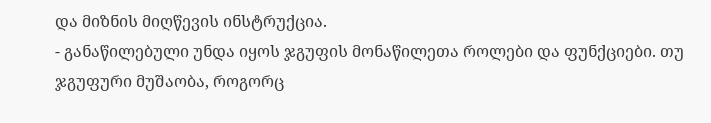და მიზნის მიღწევის ინსტრუქცია.
- განაწილებული უნდა იყოს ჯგუფის მონაწილეთა როლები და ფუნქციები. თუ ჯგუფური მუშაობა, როგორც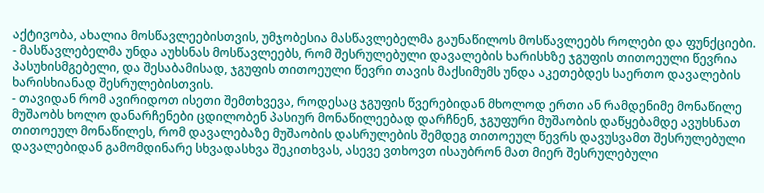აქტივობა, ახალია მოსწავლეებისთვის, უმჯობესია მასწავლებელმა გაუნაწილოს მოსწავლეებს როლები და ფუნქციები.
- მასწავლებელმა უნდა აუხსნას მოსწავლეებს, რომ შესრულებული დავალების ხარისხზე ჯგუფის თითოეული წევრია პასუხისმგებელი, და შესაბამისად, ჯგუფის თითოეული წევრი თავის მაქსიმუმს უნდა აკეთებდეს საერთო დავალების ხარისხიანად შესრულებისთვის.
- თავიდან რომ ავირიდოთ ისეთი შემთხვევა, როდესაც ჯგუფის წვერებიდან მხოლოდ ერთი ან რამდენიმე მონაწილე მუშაობს ხოლო დანარჩენები ცდილობენ პასიურ მონაწილეებად დარჩნენ, ჯგუფური მუშაობის დაწყებამდე ავუხსნათ თითოეულ მონაწილეს, რომ დავალებაზე მუშაობის დასრულების შემდეგ თითოეულ წევრს დავუსვამთ შესრულებული დავალებიდან გამომდინარე სხვადასხვა შეკითხვას, ასევე ვთხოვთ ისაუბრონ მათ მიერ შესრულებული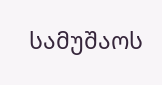სამუშაოს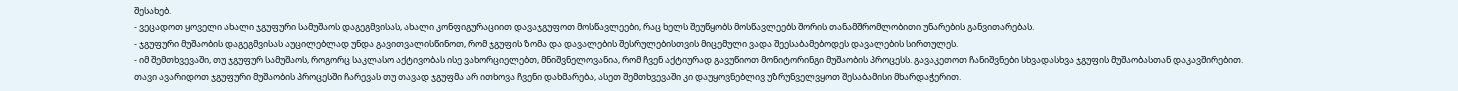შესახებ.
- ვეცადოთ ყოველი ახალი ჯგუფური სამუშაოს დაგეგმვისას, ახალი კონფიგურაციით დავაჯგუფოთ მოსწავლეები, რაც ხელს შეუწყობს მოსწავლეებს შორის თანამშრომლობითი უნარების განვითარებას.
- ჯგუფური მუშაობის დაგეგმვისას აუცილებლად უნდა გავითვალისწინოთ, რომ ჯგუფის ზომა და დავალების შესრულებისთვის მიცემული ვადა შეესაბამებოდეს დავალების სირთულეს.
- იმ შემთხვევაში, თუ ჯგუფურ სამუშაოს, როგორც საკლასო აქტივობას ისე ვახორციელებთ, მნიშვნელოვანია, რომ ჩვენ აქტიურად გავუწიოთ მონიტორინგი მუშაობის პროცესს. გავაკეთოთ ჩანიშვნები სხვადასხვა ჯგუფის მუშაობასთან დაკავშირებით. თავი ავარიდოთ ჯგუფური მუშაობის პროცესში ჩარევას თუ თავად ჯგუფმა არ ითხოვა ჩვენი დახმარება, ასეთ შემთხვევაში კი დაუყოვნებლივ უზრუნველვყოთ შესაბამისი მხარდაჭერით.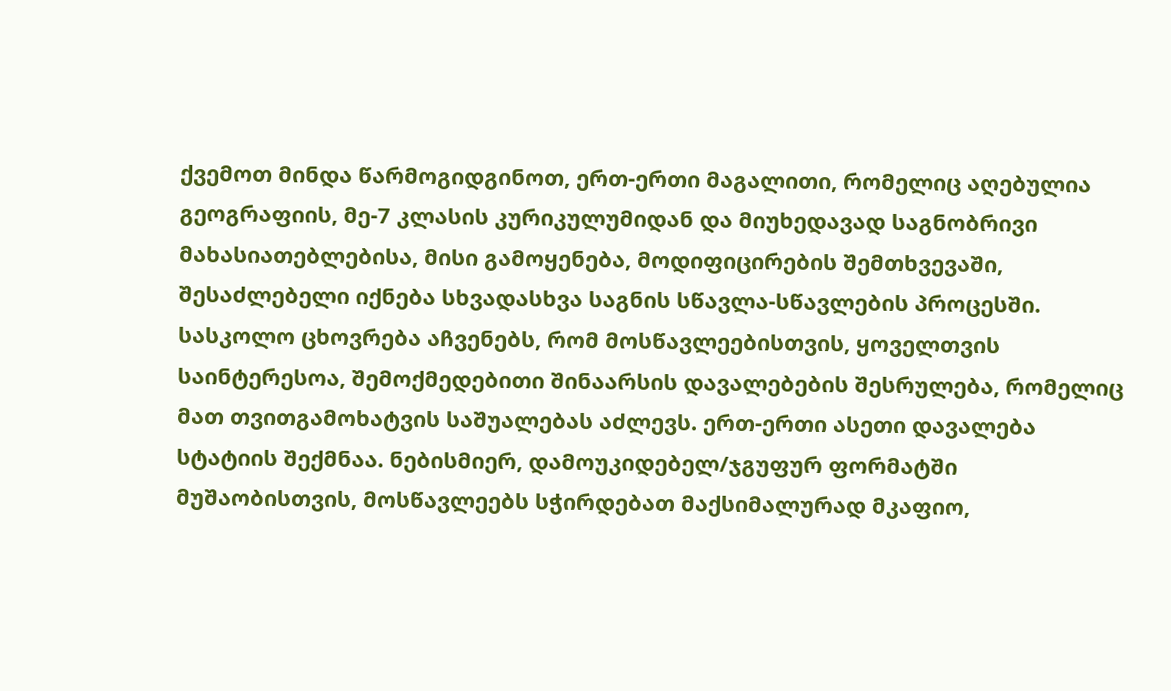ქვემოთ მინდა წარმოგიდგინოთ, ერთ-ერთი მაგალითი, რომელიც აღებულია გეოგრაფიის, მე-7 კლასის კურიკულუმიდან და მიუხედავად საგნობრივი მახასიათებლებისა, მისი გამოყენება, მოდიფიცირების შემთხვევაში, შესაძლებელი იქნება სხვადასხვა საგნის სწავლა-სწავლების პროცესში.
სასკოლო ცხოვრება აჩვენებს, რომ მოსწავლეებისთვის, ყოველთვის საინტერესოა, შემოქმედებითი შინაარსის დავალებების შესრულება, რომელიც მათ თვითგამოხატვის საშუალებას აძლევს. ერთ-ერთი ასეთი დავალება სტატიის შექმნაა. ნებისმიერ, დამოუკიდებელ/ჯგუფურ ფორმატში მუშაობისთვის, მოსწავლეებს სჭირდებათ მაქსიმალურად მკაფიო,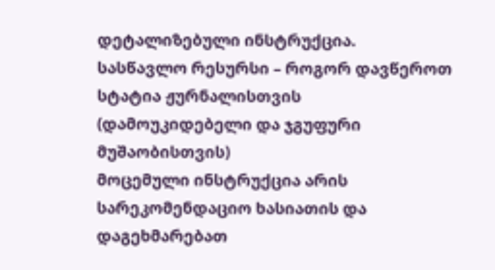დეტალიზებული ინსტრუქცია.
სასწავლო რესურსი – როგორ დავწეროთ სტატია ჟურნალისთვის
(დამოუკიდებელი და ჯგუფური მუშაობისთვის)
მოცემული ინსტრუქცია არის სარეკომენდაციო ხასიათის და დაგეხმარებათ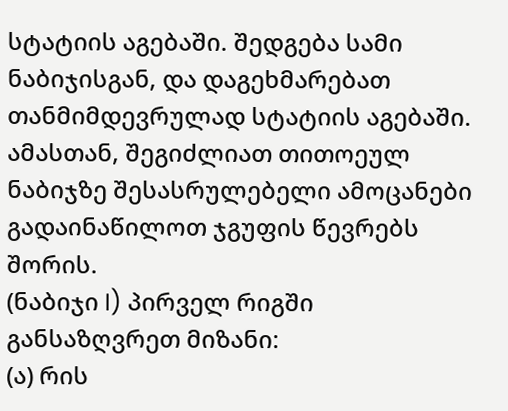სტატიის აგებაში. შედგება სამი ნაბიჯისგან, და დაგეხმარებათ თანმიმდევრულად სტატიის აგებაში. ამასთან, შეგიძლიათ თითოეულ ნაბიჯზე შესასრულებელი ამოცანები გადაინაწილოთ ჯგუფის წევრებს შორის.
(ნაბიჯი I) პირველ რიგში განსაზღვრეთ მიზანი:
(ა) რის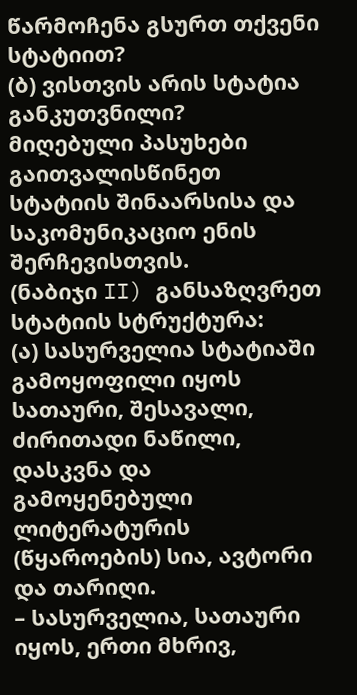წარმოჩენა გსურთ თქვენი სტატიით?
(ბ) ვისთვის არის სტატია განკუთვნილი?
მიღებული პასუხები გაითვალისწინეთ სტატიის შინაარსისა და საკომუნიკაციო ენის შერჩევისთვის.
(ნაბიჯი II) განსაზღვრეთ სტატიის სტრუქტურა:
(ა) სასურველია სტატიაში გამოყოფილი იყოს სათაური, შესავალი, ძირითადი ნაწილი, დასკვნა და გამოყენებული ლიტერატურის (წყაროების) სია, ავტორი და თარიღი.
– სასურველია, სათაური იყოს, ერთი მხრივ,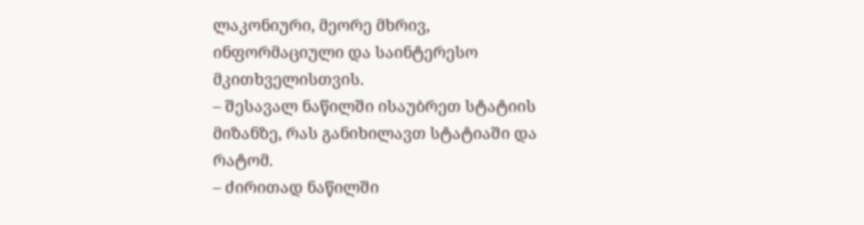ლაკონიური, მეორე მხრივ, ინფორმაციული და საინტერესო მკითხველისთვის.
– შესავალ ნაწილში ისაუბრეთ სტატიის მიზანზე, რას განიხილავთ სტატიაში და რატომ.
– ძირითად ნაწილში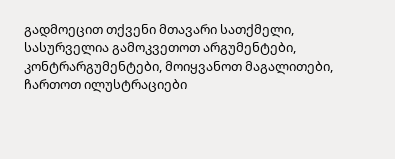გადმოეცით თქვენი მთავარი სათქმელი, სასურველია გამოკვეთოთ არგუმენტები, კონტრარგუმენტები, მოიყვანოთ მაგალითები, ჩართოთ ილუსტრაციები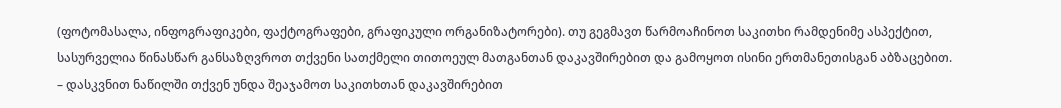(ფოტომასალა, ინფოგრაფიკები, ფაქტოგრაფები, გრაფიკული ორგანიზატორები). თუ გეგმავთ წარმოაჩინოთ საკითხი რამდენიმე ასპექტით, სასურველია წინასწარ განსაზღვროთ თქვენი სათქმელი თითოეულ მათგანთან დაკავშირებით და გამოყოთ ისინი ერთმანეთისგან აბზაცებით.
– დასკვნით ნაწილში თქვენ უნდა შეაჯამოთ საკითხთან დაკავშირებით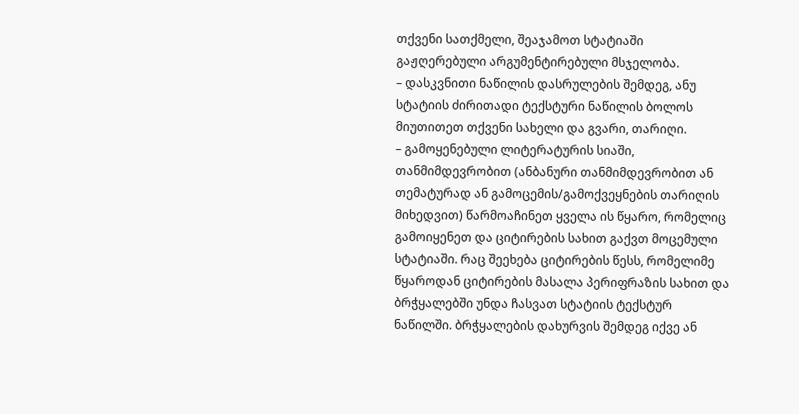თქვენი სათქმელი, შეაჯამოთ სტატიაში გაჟღერებული არგუმენტირებული მსჯელობა.
– დასკვნითი ნაწილის დასრულების შემდეგ, ანუ სტატიის ძირითადი ტექსტური ნაწილის ბოლოს მიუთითეთ თქვენი სახელი და გვარი, თარიღი.
– გამოყენებული ლიტერატურის სიაში, თანმიმდევრობით (ანბანური თანმიმდევრობით ან თემატურად ან გამოცემის/გამოქვეყნების თარიღის მიხედვით) წარმოაჩინეთ ყველა ის წყარო, რომელიც გამოიყენეთ და ციტირების სახით გაქვთ მოცემული სტატიაში. რაც შეეხება ციტირების წესს, რომელიმე წყაროდან ციტირების მასალა პერიფრაზის სახით და ბრჭყალებში უნდა ჩასვათ სტატიის ტექსტურ ნაწილში. ბრჭყალების დახურვის შემდეგ იქვე ან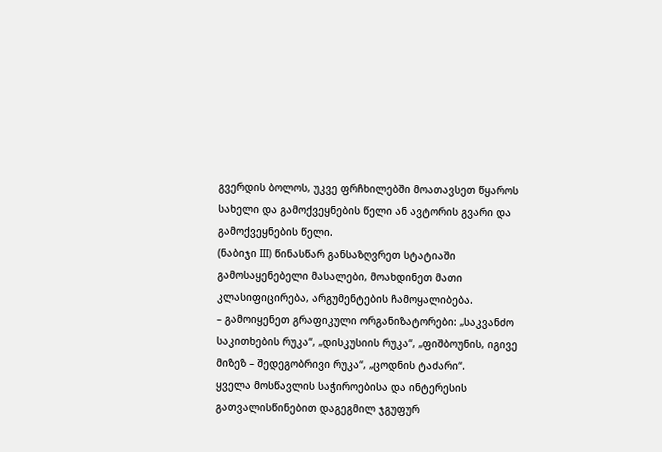გვერდის ბოლოს, უკვე ფრჩხილებში მოათავსეთ წყაროს სახელი და გამოქვეყნების წელი ან ავტორის გვარი და გამოქვეყნების წელი.
(ნაბიჯი III) წინასწარ განსაზღვრეთ სტატიაში გამოსაყენებელი მასალები, მოახდინეთ მათი კლასიფიცირება, არგუმენტების ჩამოყალიბება.
– გამოიყენეთ გრაფიკული ორგანიზატორები: „საკვანძო საკითხების რუკა“, „დისკუსიის რუკა“, „ფიშბოუნის, იგივე მიზეზ – შედეგობრივი რუკა“, „ცოდნის ტაძარი“.
ყველა მოსწავლის საჭიროებისა და ინტერესის გათვალისწინებით დაგეგმილ ჯგუფურ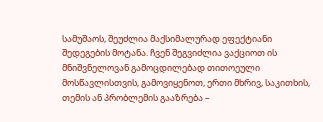სამუშაოს, შეუძლია მაქსიმალურად ეფექტიანი შედეგების მოტანა. ჩვენ შეგვიძლია ვაქციოთ ის მნიშვნელოვან გამოცდილებად თითოეული მოსწავლისთვის, გამოვიყენოთ, ერთი მხრივ, საკითხის, თემის ან პრობლემის გააზრება –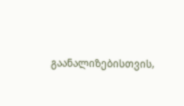გაანალიზებისთვის,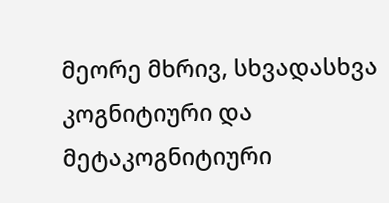მეორე მხრივ, სხვადასხვა კოგნიტიური და მეტაკოგნიტიური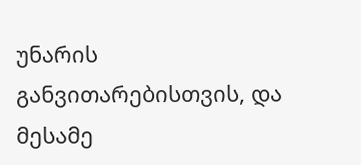უნარის განვითარებისთვის, და მესამე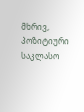მხრივ, პოზიტიური საკლასო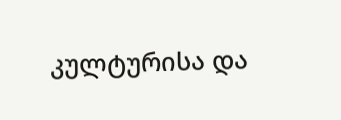კულტურისა და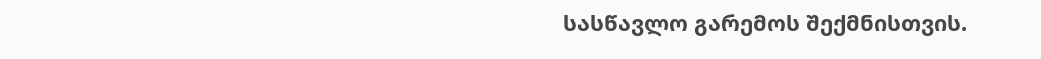სასწავლო გარემოს შექმნისთვის.